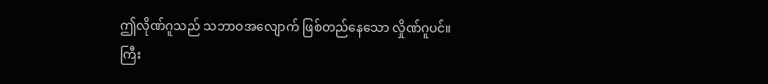ဤလိုဏ်ဂူသည် သဘာဝအလျောက် ဖြစ်တည်နေသော လှိုဏ်ဂူပင်။
ကြီး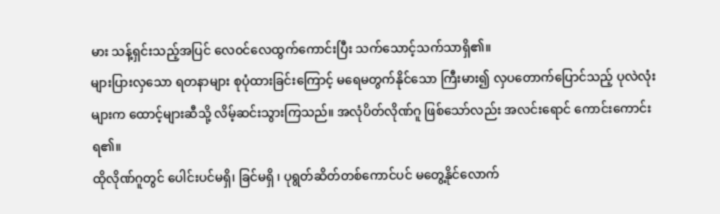မား သန့်ရှင်းသည့်အပြင် လေ၀င်လေထွက်ကောင်းပြီး သက်သောင့်သက်သာရှိ၏။
များပြားလှသော ရတနာများ စုပုံထားခြင်းကြောင့် မရေမတွက်နိုင်သော ကြီးမား၍ လှပတောက်ပြောင်သည့် ပုလဲလုံးများက ထောင့်များဆီသို့ လိမ့်ဆင်းသွားကြသည်။ အလုံပိတ်လိုဏ်ဂူ ဖြစ်သော်လည်း အလင်းရောင် ကောင်းကောင်း ရ၏။
ထိုလိုဏ်ဂူတွင် ပေါင်းပင်မရှိ၊ ခြင်မရှိ ၊ ပုရွတ်ဆိတ်တစ်ကောင်ပင် မတွေ့နိုင်လောက်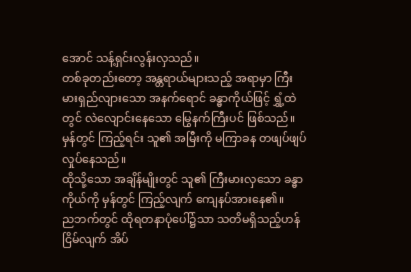အောင် သန့်ရှင်းလွန်းလှသည်။
တစ်ခုတည်းတော့ အန္တရာယ်များသည့် အရာမှာ ကြီးမားရှည်လျားသော အနက်ရောင် ခန္ဓာကိုယ်ဖြင့် ရွှံ့ထဲတွင် လဲလျောင်းနေသော မြွေနက်ကြီးပင် ဖြစ်သည်။ မှန်တွင် ကြည့်ရင်း သူ၏ အမြီးကို မကြာခန တဖျပ်ဖျပ် လှုပ်နေသည်။
ထိုသို့သော အချိန်မျိုးတွင် သူ၏ ကြီးမားလှသော ခန္ဓာကိုယ်ကို မှန်တွင် ကြည့်လျက် ကျေနပ်အားနေ၏။
ညဘက်တွင် ထိုရတနာပုံပေါ်၌သာ သတိမရှိသည့်ဟန် ငြိမ်လျက် အိပ်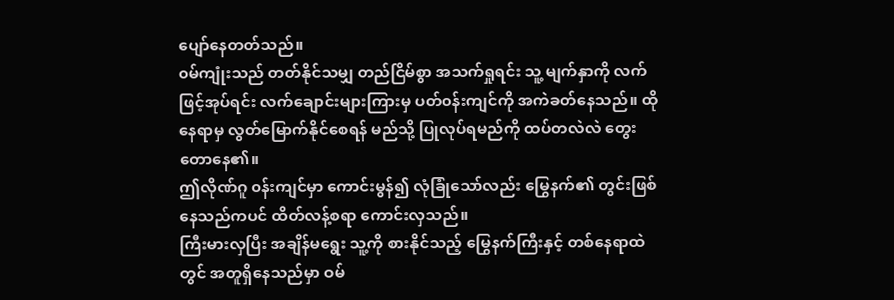ပျော်နေတတ်သည်။
၀မ်ကျုံးသည် တတ်နိုင်သမျှ တည်ငြိမ်စွာ အသက်ရှုရင်း သူ့ မျက်နှာကို လက်ဖြင့်အုပ်ရင်း လက်ချောင်းများကြားမှ ပတ်၀န်းကျင်ကို အကဲခတ်နေသည်။ ထိုနေရာမှ လွတ်မြောက်နိုင်စေရန် မည်သို့ ပြုလုပ်ရမည်ကို ထပ်တလဲလဲ တွေးတောနေ၏။
ဤလိုဏ်ဂူ ၀န်းကျင်မှာ ကောင်းမွန်၍ လုံခြုံသော်လည်း မြွေနက်၏ တွင်းဖြစ်နေသည်ကပင် ထိတ်လန့်စရာ ကောင်းလှသည်။
ကြီးမားလှပြီး အချိန်မရွေး သူ့ကို စားနိုင်သည့် မြွေနက်ကြီးနှင့် တစ်နေရာထဲတွင် အတူရှိနေသည်မှာ ဝမ်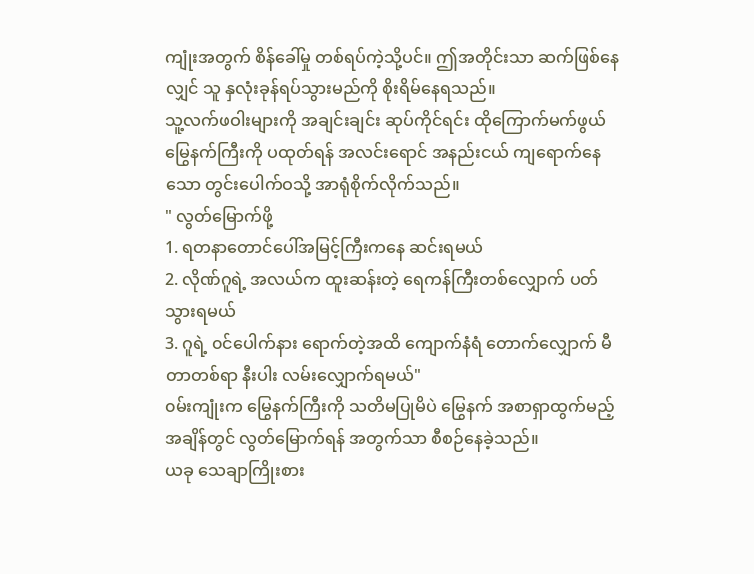ကျုံးအတွက် စိန်ခေါ်မှု တစ်ရပ်ကဲ့သို့ပင်။ ဤအတိုင်းသာ ဆက်ဖြစ်နေလျှင် သူ နှလုံးခုန်ရပ်သွားမည်ကို စိုးရိမ်နေရသည်။
သူ့လက်ဖဝါးများကို အချင်းချင်း ဆုပ်ကိုင်ရင်း ထိုကြောက်မက်ဖွယ် မြွေနက်ကြီးကို ပထုတ်ရန် အလင်းရောင် အနည်းငယ် ကျရောက်နေသော တွင်းပေါက်ဝသို့ အာရုံစိုက်လိုက်သည်။
" လွတ်မြောက်ဖို့
1. ရတနာတောင်ပေါ်အမြင့်ကြီးကနေ ဆင်းရမယ်
2. လိုဏ်ဂူရဲ့ အလယ်က ထူးဆန်းတဲ့ ရေကန်ကြီးတစ်လျှောက် ပတ်သွားရမယ်
3. ဂူရဲ့ ၀င်ပေါက်နား ရောက်တဲ့အထိ ကျောက်နံရံ တောက်လျှောက် မီတာတစ်ရာ နီးပါး လမ်းလျှောက်ရမယ်"
၀မ်းကျုံးက မြွေနက်ကြီးကို သတိမပြုမိပဲ မြွေနက် အစာရှာထွက်မည့် အချိန်တွင် လွတ်မြောက်ရန် အတွက်သာ စီစဉ်နေခဲ့သည်။
ယခု သေချာကြိုးစား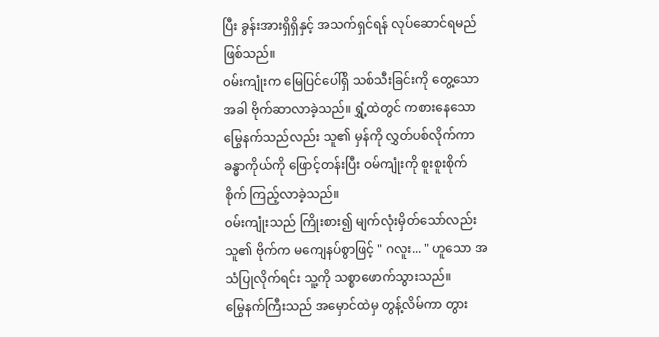ပြီး ခွန်းအားရှိရှိနှင့် အသက်ရှင်ရန် လုပ်ဆောင်ရမည်ဖြစ်သည်။
၀မ်းကျုံးက မြေပြင်ပေါ်ရှိ သစ်သီးခြင်းကို တွေ့သောအခါ ဗိုက်ဆာလာခဲ့သည်။ ရွှံ့ထဲတွင် ကစားနေသော မြွေနက်သည်လည်း သူ၏ မှန်ကို လွှတ်ပစ်လိုက်ကာ ခန္ဓာကိုယ်ကို ဖြောင့်တန်းပြီး ဝမ်ကျုံးကို စူးစူးစိုက်စိုက် ကြည့်လာခဲ့သည်။
၀မ်းကျုံးသည် ကြိုးစား၍ မျက်လုံးမှိတ်သော်လည်း သူ၏ ဗိုက်က မကျေနပ်စွာဖြင့် " ဂလူး... " ဟူသော အသံပြုလိုက်ရင်း သူ့ကို သစ္စာဖောက်သွားသည်။
မြွေနက်ကြီးသည် အမှောင်ထဲမှ တွန့်လိမ်ကာ တွား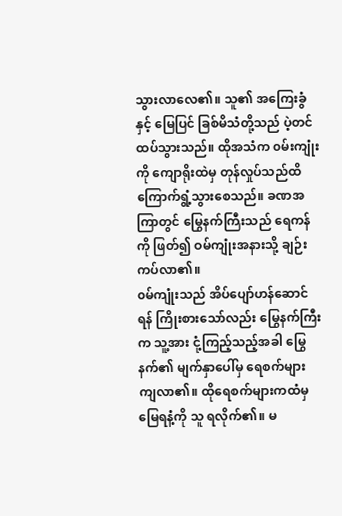သွားလာလေ၏။ သူ၏ အကြေးခွံနှင့် မြေပြင် ခြစ်မိသံတို့သည် ပဲ့တင်ထပ်သွားသည်။ ထိုအသံက ၀မ်းကျုံးကို ကျောရိုးထဲမှ တုန်လှုပ်သည်ထိ ကြောက်ရွံ့သွားစေသည်။ ခဏအကြာတွင် မြွေနက်ကြီးသည် ရေကန်ကို ဖြတ်၍ ဝမ်ကျုံးအနားသို့ ချဉ်းကပ်လာ၏။
၀မ်ကျုံးသည် အိပ်ပျော်ဟန်ဆောင်ရန် ကြိုးစားသော်လည်း မြွေနက်ကြီးက သူ့အား ငုံ့ကြည့်သည့်အခါ မြွေနက်၏ မျက်နှာပေါ်မှ ရေစက်များကျလာ၏။ ထိုရေစက်များကထံမှ မြေရနံ့ကို သူ ရလိုက်၏။ မ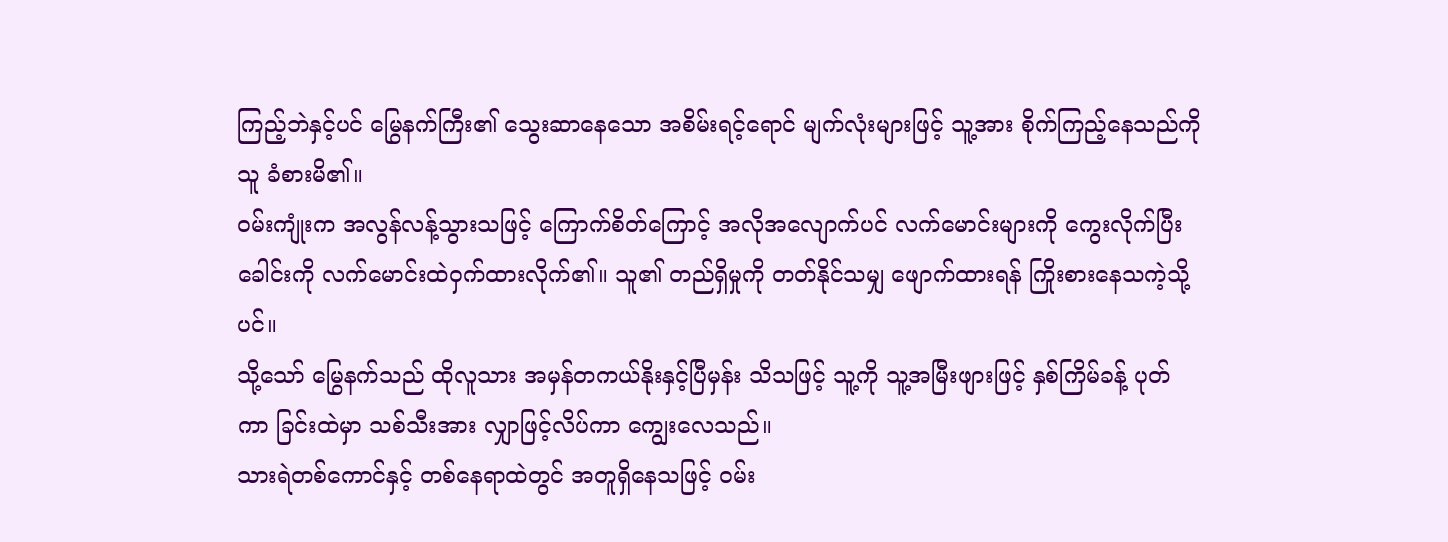ကြည့်ဘဲနှင့်ပင် မြွေနက်ကြီး၏ သွေးဆာနေသော အစိမ်းရင့်ရောင် မျက်လုံးများဖြင့် သူ့အား စိုက်ကြည့်နေသည်ကို သူ ခံစားမိ၏။
၀မ်းကျုံးက အလွန်လန့်သွားသဖြင့် ကြောက်စိတ်ကြောင့် အလိုအလျောက်ပင် လက်မောင်းများကို ကွေးလိုက်ပြီး ခေါင်းကို လက်မောင်းထဲဝှက်ထားလိုက်၏။ သူ၏ တည်ရှိမှုကို တတ်နိုင်သမျှ ဖျောက်ထားရန် ကြိုးစားနေသကဲ့သို့ပင်။
သို့သော် မြွေနက်သည် ထိုလူသား အမှန်တကယ်နိုးနှင့်ပြီမှန်း သိသဖြင့် သူ့ကို သူ့အမြီးဖျားဖြင့် နှစ်ကြိမ်ခန့် ပုတ်ကာ ခြင်းထဲမှာ သစ်သီးအား လျှာဖြင့်လိပ်ကာ ကျွေးလေသည်။
သားရဲတစ်ကောင်နှင့် တစ်နေရာထဲတွင် အတူရှိနေသဖြင့် ၀မ်း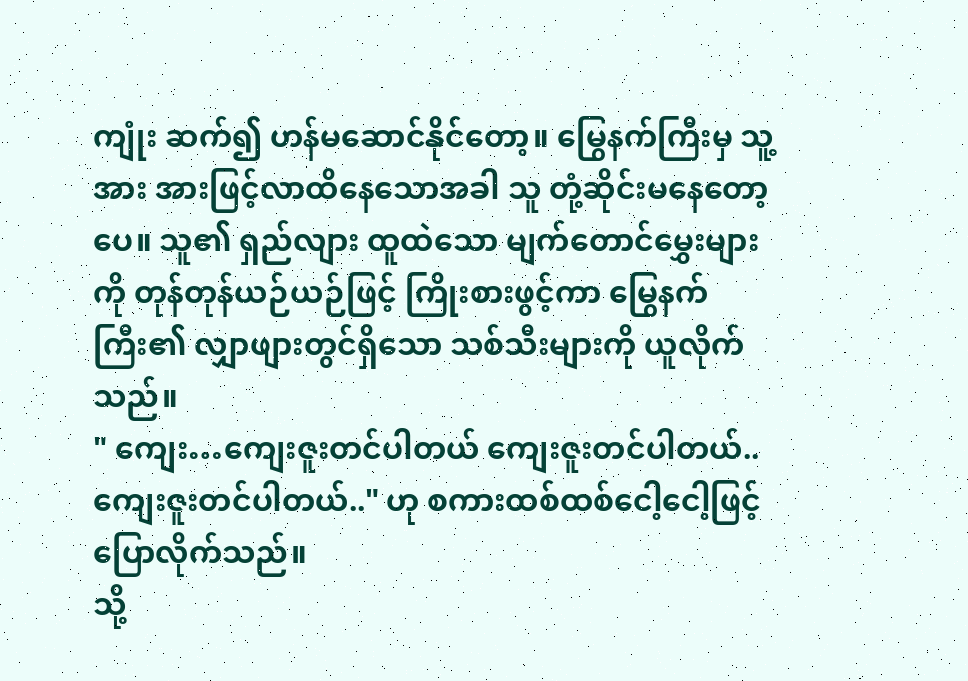ကျုံး ဆက်၍ ဟန်မဆောင်နိုင်တော့။ မြွေနက်ကြီးမှ သူ့အား အားဖြင့်လာထိနေသောအခါ သူ တုံ့ဆိုင်းမနေတော့ပေ။ သူ၏ ရှည်လျား ထူထဲသော မျက်တောင်မွှေးများကို တုန်တုန်ယဉ်ယဉ်ဖြင့် ကြိုးစားဖွင့်ကာ မြွေနက်ကြီး၏ လျှာဖျားတွင်ရှိသော သစ်သီးများကို ယူလိုက်သည်။
" ကျေး…ကျေးဇူးတင်ပါတယ် ကျေးဇူးတင်ပါတယ်.. ကျေးဇူးတင်ပါတယ်.." ဟု စကားထစ်ထစ်ငေါ့ငေါ့ဖြင့် ပြောလိုက်သည်။
သို့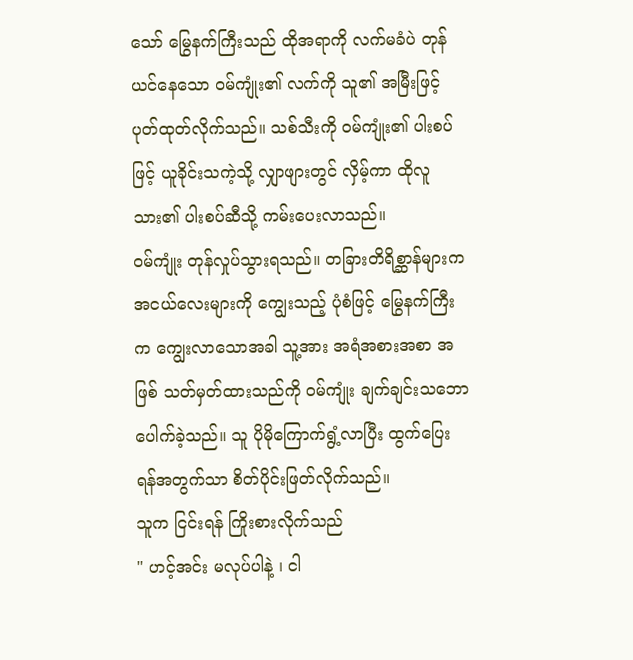သော် မြွေနက်ကြီးသည် ထိုအရာကို လက်မခံပဲ တုန်ယင်နေသော ၀မ်ကျုံး၏ လက်ကို သူ၏ အမြီးဖြင့် ပုတ်ထုတ်လိုက်သည်။ သစ်သီးကို ဝမ်ကျုံး၏ ပါးစပ်ဖြင့် ယူခိုင်းသကဲ့သို့ လျှာဖျားတွင် လှိမ့်ကာ ထိုလူသား၏ ပါးစပ်ဆီသို့ ကမ်းပေးလာသည်။
၀မ်ကျုံး တုန်လှုပ်သွားရသည်။ တခြားတိရိစ္ဆာန်များက အငယ်လေးများကို ကျွေးသည့် ပုံစံဖြင့် မြွေနက်ကြီးက ကျွေးလာသောအခါ သူ့အား အရံအစားအစာ အဖြစ် သတ်မှတ်ထားသည်ကို ဝမ်ကျုံး ချက်ချင်းသဘောပေါက်ခဲ့သည်။ သူ ပိုမိုကြောက်ရွံ့လာပြီး ထွက်ပြေးရန်အတွက်သာ စိတ်ပိုင်းဖြတ်လိုက်သည်။
သူက ငြင်းရန် ကြိုးစားလိုက်သည်
" ဟင့်အင်း မလုပ်ပါနဲ့ ၊ ငါ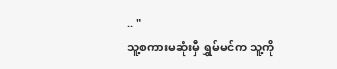.. "
သူ့စကားမဆုံးမှီ ရွှမ်မင်က သူ့ကို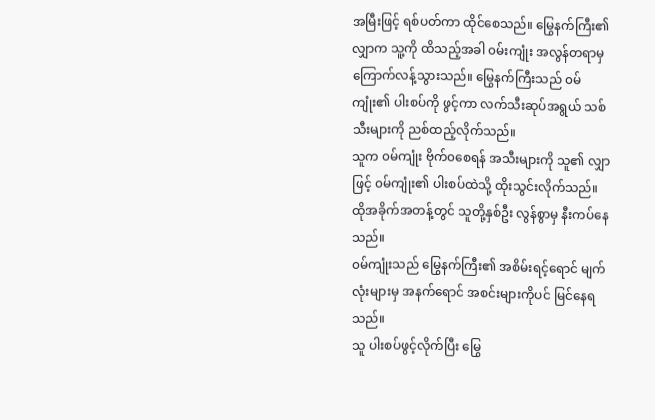အမြီးဖြင့် ရစ်ပတ်ကာ ထိုင်စေသည်။ မြွေနက်ကြီး၏ လျှာက သူ့ကို ထိသည့်အခါ ၀မ်းကျုံး အလွန်တရာမှ ကြောက်လန့်သွားသည်။ မြွေနက်ကြီးသည် ၀မ်ကျုံး၏ ပါးစပ်ကို ဖွင့်ကာ လက်သီးဆုပ်အရွယ် သစ်သီးများကို ညစ်ထည့်လိုက်သည်။
သူက ၀မ်ကျုံး ဗိုက်၀စေရန် အသီးများကို သူ၏ လျှာဖြင့် ၀မ်ကျုံး၏ ပါးစပ်ထဲသို့ ထိုးသွင်းလိုက်သည်။
ထိုအခိုက်အတန့်တွင် သူတို့နှစ်ဦး လွန်စွာမှ နီးကပ်နေသည်။
၀မ်ကျုံးသည် မြွေနက်ကြီး၏ အစိမ်းရင့်ရောင် မျက်လုံးများမှ အနက်ရောင် အစင်းများကိုပင် မြင်နေရသည်။
သူ ပါးစပ်ဖွင့်လိုက်ပြီး မြွေ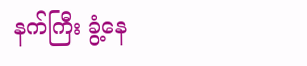နက်ကြီး ခွံ့နေ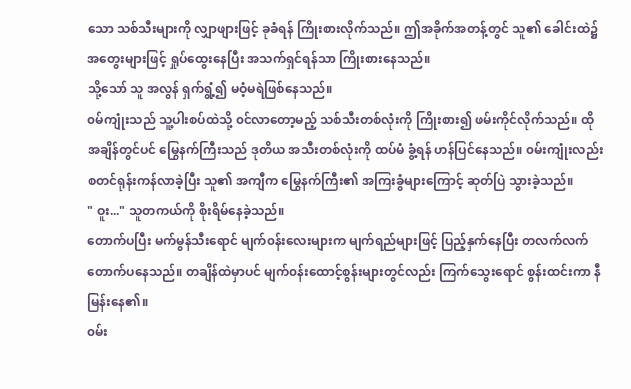သော သစ်သီးများကို လျှာဖျားဖြင့် ခုခံရန် ကြိုးစားလိုက်သည်။ ဤအခိုက်အတန့်တွင် သူ၏ ခေါင်းထဲ၌ အတွေးများဖြင့် ရှုပ်ထွေးနေပြီး အသက်ရှင်ရန်သာ ကြိုးစားနေသည်။
သို့သော် သူ အလွန် ရှက်ရွံ့၍ မဝံ့မရဲဖြစ်နေသည်။
၀မ်ကျုံးသည် သူ့ပါးစပ်ထဲသို့ ၀င်လာတော့မည့် သစ်သီးတစ်လုံးကို ကြိုးစား၍ ဖမ်းကိုင်လိုက်သည်။ ထိုအချိန်တွင်ပင် မြွေနက်ကြီးသည် ဒုတိယ အသီးတစ်လုံးကို ထပ်မံ ခွံ့ရန် ဟန်ပြင်နေသည်။ ၀မ်းကျုံးလည်း စတင်ရုန်းကန်လာခဲ့ပြီး သူ၏ အကျီက မြွေနက်ကြီး၏ အကြးခွံများကြောင့် ဆုတ်ပြဲ သွားခဲ့သည်။
" ဝူး..." သူတကယ်ကို စိုးရိမ်နေခဲ့သည်။
တောက်ပပြီး မက်မွန်သီးရောင် မျက်၀န်းလေးများက မျက်ရည်များဖြင့် ပြည့်နှက်နေပြီး တလက်လက်တောက်ပနေသည်။ တချိန်ထဲမှာပင် မျက်၀န်းထောင့်စွန်းများတွင်လည်း ကြက်သွေးရောင် စွန်းထင်းကာ နီမြန်းနေ၏။
၀မ်း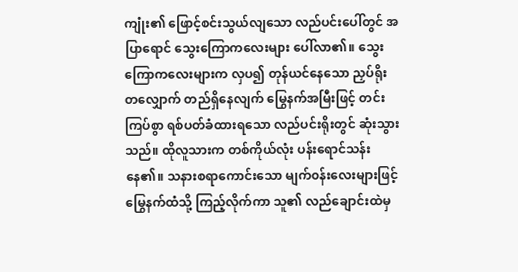ကျုံး၏ ဖြောင့်စင်းသွယ်လျသော လည်ပင်းပေါ်တွင် အပြာရောင် သွေးကြောကလေးများ ပေါ်လာ၏။ သွေးကြောကလေးများက လှပ၍ တုန်ယင်နေသော ညှပ်ရိုးတလျှောက် တည်ရှိနေလျက် မြွေနက်အမြီးဖြင့် တင်းကြပ်စွာ ရစ်ပတ်ခံထားရသော လည်ပင်းရိုးတွင် ဆုံးသွားသည်။ ထိုလူသားက တစ်ကိုယ်လုံး ပန်းရောင်သန်းနေ၏။ သနားစရာကောင်းသော မျက်၀န်းလေးများဖြင့် မြွေနက်ထံသို့ ကြည့်လိုက်ကာ သူ၏ လည်ချောင်းထဲမှ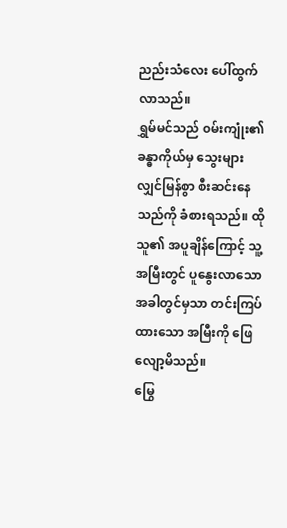ညည်းသံလေး ပေါ်ထွက်လာသည်။
ရွှမ်မင်သည် ၀မ်းကျုံး၏ ခန္ဓာကိုယ်မှ သွေးများ လျှင်မြန်စွာ စီးဆင်းနေသည်ကို ခံစားရသည်။ ထိုသူ၏ အပူချိန်ကြောင့် သူ့အမြီးတွင် ပူနွေးလာသောအခါတွင်မှသာ တင်းကြပ်ထားသော အမြီးကို ဖြေလျော့မိသည်။
မြွေ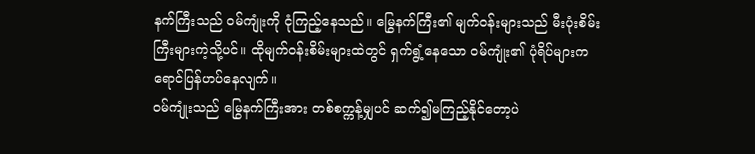နက်ကြီးသည် ၀မ်ကျုံးကို ငုံကြည့်နေသည်။ မြွေနက်ကြီး၏ မျက်၀န်းများသည် မီးပုံးစိမ်းကြီးများကဲ့သို့ပင်။ ထိုမျက်ဝန်းစိမ်းများထဲတွင် ရှက်ရွံ့နေသော ၀မ်ကျုံး၏ ပုံရိပ်များက ရောင်ပြန်ဟပ်နေလျက်။
၀မ်ကျုံးသည် မြွေနက်ကြီးအား တစ်စက္ကန့်မျှပင် ဆက်၍မကြည့်နိုင်တော့ပဲ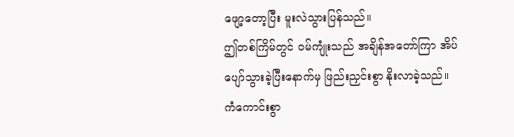ဖျော့တော့ပြီး မူးလဲသွားပြန်သည်။
ဤတစ်ကြိမ်တွင် ၀မ်ကျုံးသည် အချိန်အတော်ကြာ အိပ်ပျော်သွားခဲ့ပြီးနောက်မှ ဖြည်းညှင်းစွာ နိုးလာခဲ့သည်။
ကံကောင်းစွာ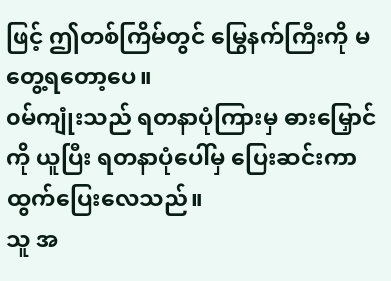ဖြင့် ဤတစ်ကြိမ်တွင် မြွေနက်ကြီးကို မတွေ့ရတော့ပေ။
၀မ်ကျုံးသည် ရတနာပုံကြားမှ ဓားမြှောင်ကို ယူပြီး ရတနာပုံပေါ်မှ ပြေးဆင်းကာ ထွက်ပြေးလေသည်။
သူ အ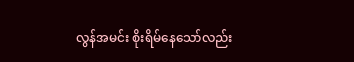လွန်အမင်း စိုးရိမ်နေသော်လည်း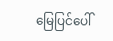မြေပြင်ပေါ်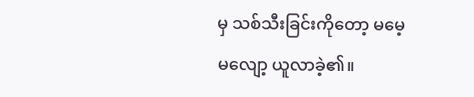မှ သစ်သီးခြင်းကိုတော့ မမေ့မလျော့ ယူလာခဲ့၏။